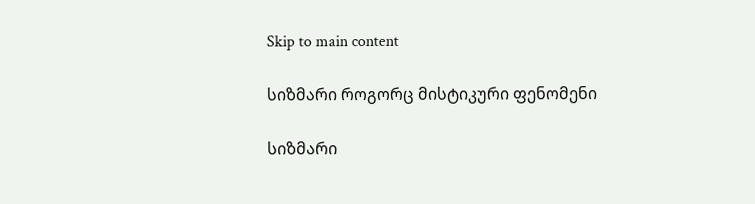Skip to main content

სიზმარი როგორც მისტიკური ფენომენი

სიზმარი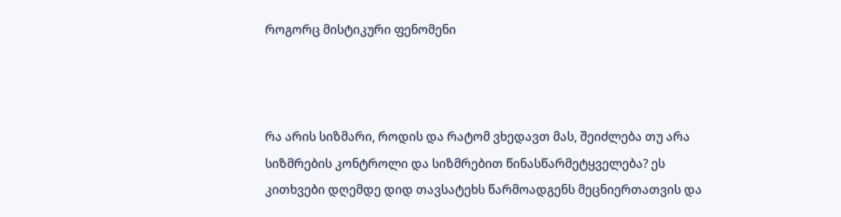როგორც მისტიკური ფენომენი



რა არის სიზმარი, როდის და რატომ ვხედავთ მას, შეიძლება თუ არა სიზმრების კონტროლი და სიზმრებით წინასწარმეტყველება? ეს კითხვები დღემდე დიდ თავსატეხს წარმოადგენს მეცნიერთათვის და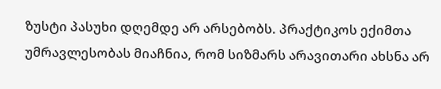ზუსტი პასუხი დღემდე არ არსებობს. პრაქტიკოს ექიმთა უმრავლესობას მიაჩნია, რომ სიზმარს არავითარი ახსნა არ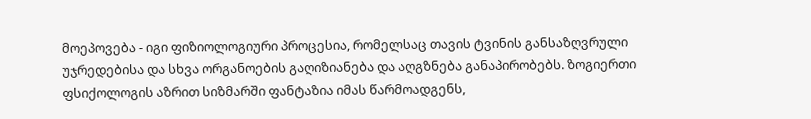მოეპოვება - იგი ფიზიოლოგიური პროცესია, რომელსაც თავის ტვინის განსაზღვრული უჯრედებისა და სხვა ორგანოების გაღიზიანება და აღგზნება განაპირობებს. ზოგიერთი ფსიქოლოგის აზრით სიზმარში ფანტაზია იმას წარმოადგენს,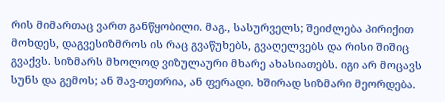რის მიმართაც ვართ განწყობილი. მაგ., სასურველს; შეიძლება პირიქით მოხდეს, დაგვესიზმროს ის რაც გვაწუხებს, გვაღელვებს და რისი შიშიც გვაქვს. სიზმარს მხოლოდ ვიზულაური მხარე ახასიათებს. იგი არ მოცავს სუნს და გემოს; ან შავ-თეთრია, ან ფერადი. ხშირად სიზმარი მეორდება.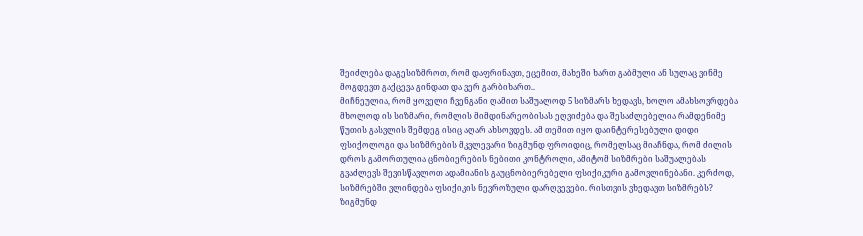შეიძლება დაგესიზმროთ, რომ დაფრინავთ, ეცემით, მახეში ხართ გაბმული ან სულაც ვინმე მოგდევთ გაქცევა გინდათ და ვერ გარბიხართ..
მიჩნეულია, რომ ყოველი ჩვენგანი ღამით საშუალოდ 5 სიზმარს ხედავს, ხოლო ამახსოვრდება მხოლოდ ის სიზმარი, რომლის მიმდინარეობისას ეღვიძება და შესაძლებელია რამდენიმე წუთის გასვლის შემდეგ ისიც აღარ ახსოვდეს. ამ თემით იყო დაინტერესებული დიდი ფსიქოლოგი და სიზმრების მკვლევარი ზიგმუნდ ფროიდიც, რომელსაც მიაჩნდა, რომ ძილის დროს გამორთულია ცნობიერების ნებითი კონტროლი, ამიტომ სიზმრები საშუალებას გვაძლევს შევისწავლოთ ადამიანის გაუცნობიერებელი ფსიქიკური გამოვლინებანი. კერძოდ, სიზმრებში ვლინდება ფსიქიკის ნევროზული დარღვევები. რისთვის ვხედავთ სიზმრებს? ზიგმუნდ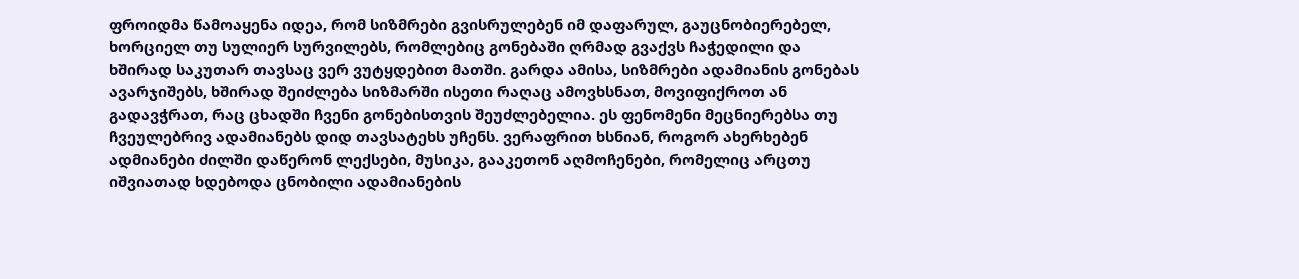ფროიდმა წამოაყენა იდეა, რომ სიზმრები გვისრულებენ იმ დაფარულ, გაუცნობიერებელ, ხორციელ თუ სულიერ სურვილებს, რომლებიც გონებაში ღრმად გვაქვს ჩაჭედილი და ხშირად საკუთარ თავსაც ვერ ვუტყდებით მათში. გარდა ამისა, სიზმრები ადამიანის გონებას ავარჯიშებს, ხშირად შეიძლება სიზმარში ისეთი რაღაც ამოვხსნათ, მოვიფიქროთ ან გადავჭრათ, რაც ცხადში ჩვენი გონებისთვის შეუძლებელია. ეს ფენომენი მეცნიერებსა თუ ჩვეულებრივ ადამიანებს დიდ თავსატეხს უჩენს. ვერაფრით ხსნიან, როგორ ახერხებენ ადმიანები ძილში დაწერონ ლექსები, მუსიკა, გააკეთონ აღმოჩენები, რომელიც არცთუ იშვიათად ხდებოდა ცნობილი ადამიანების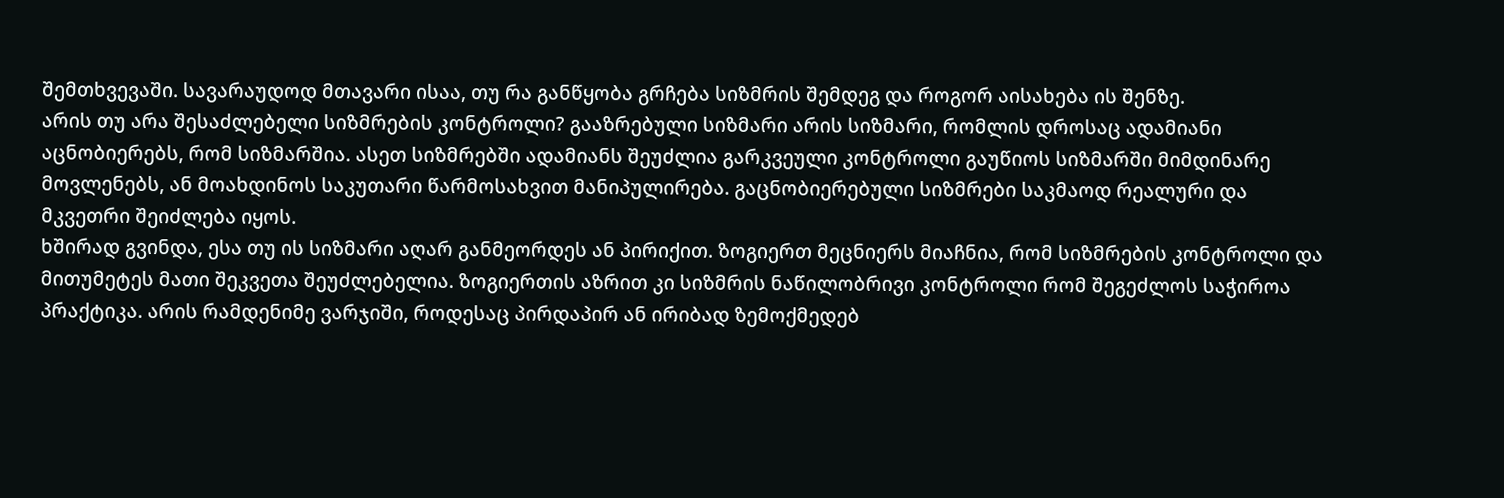შემთხვევაში. სავარაუდოდ მთავარი ისაა, თუ რა განწყობა გრჩება სიზმრის შემდეგ და როგორ აისახება ის შენზე.
არის თუ არა შესაძლებელი სიზმრების კონტროლი? გააზრებული სიზმარი არის სიზმარი, რომლის დროსაც ადამიანი აცნობიერებს, რომ სიზმარშია. ასეთ სიზმრებში ადამიანს შეუძლია გარკვეული კონტროლი გაუწიოს სიზმარში მიმდინარე მოვლენებს, ან მოახდინოს საკუთარი წარმოსახვით მანიპულირება. გაცნობიერებული სიზმრები საკმაოდ რეალური და მკვეთრი შეიძლება იყოს.
ხშირად გვინდა, ესა თუ ის სიზმარი აღარ განმეორდეს ან პირიქით. ზოგიერთ მეცნიერს მიაჩნია, რომ სიზმრების კონტროლი და მითუმეტეს მათი შეკვეთა შეუძლებელია. ზოგიერთის აზრით კი სიზმრის ნაწილობრივი კონტროლი რომ შეგეძლოს საჭიროა პრაქტიკა. არის რამდენიმე ვარჯიში, როდესაც პირდაპირ ან ირიბად ზემოქმედებ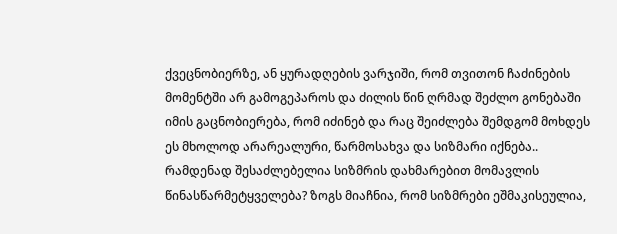ქვეცნობიერზე, ან ყურადღების ვარჯიში, რომ თვითონ ჩაძინების მომენტში არ გამოგეპაროს და ძილის წინ ღრმად შეძლო გონებაში იმის გაცნობიერება, რომ იძინებ და რაც შეიძლება შემდგომ მოხდეს ეს მხოლოდ არარეალური, წარმოსახვა და სიზმარი იქნება..
რამდენად შესაძლებელია სიზმრის დახმარებით მომავლის წინასწარმეტყველება? ზოგს მიაჩნია, რომ სიზმრები ეშმაკისეულია,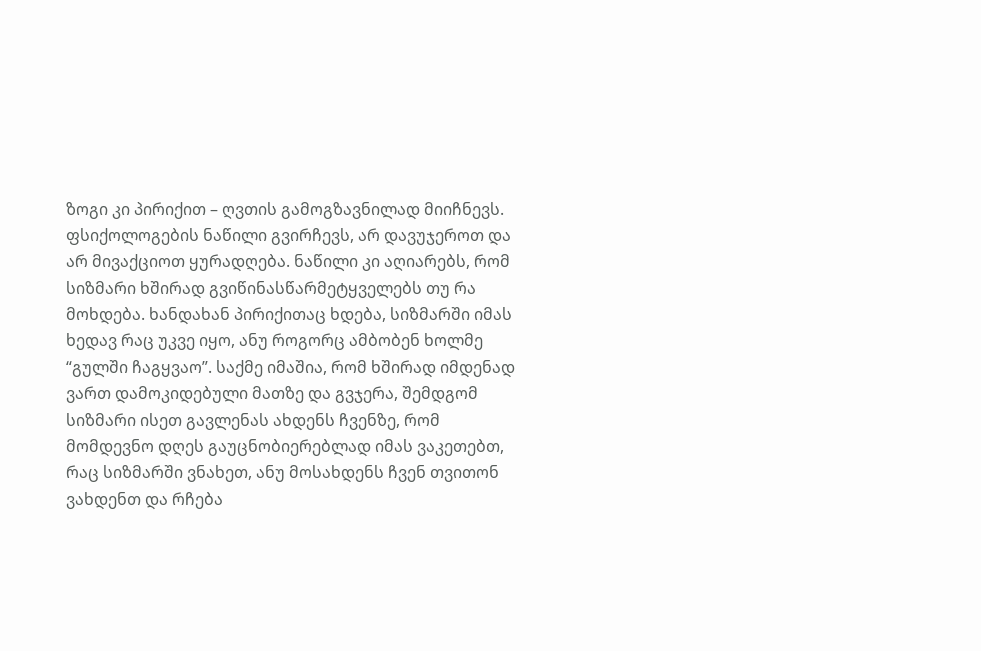ზოგი კი პირიქით – ღვთის გამოგზავნილად მიიჩნევს. ფსიქოლოგების ნაწილი გვირჩევს, არ დავუჯეროთ და არ მივაქციოთ ყურადღება. ნაწილი კი აღიარებს, რომ სიზმარი ხშირად გვიწინასწარმეტყველებს თუ რა მოხდება. ხანდახან პირიქითაც ხდება, სიზმარში იმას ხედავ რაც უკვე იყო, ანუ როგორც ამბობენ ხოლმე “გულში ჩაგყვაო”. საქმე იმაშია, რომ ხშირად იმდენად ვართ დამოკიდებული მათზე და გვჯერა, შემდგომ სიზმარი ისეთ გავლენას ახდენს ჩვენზე, რომ მომდევნო დღეს გაუცნობიერებლად იმას ვაკეთებთ, რაც სიზმარში ვნახეთ, ანუ მოსახდენს ჩვენ თვითონ ვახდენთ და რჩება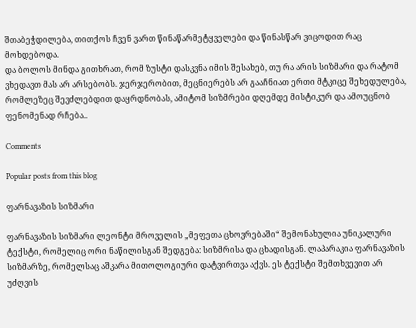შთაბეჭდილება, თითქოს ჩვენ ვართ წინაწარმეტყველები და წინასწარ ვიცოდით რაც მოხდებოდა.
და ბოლოს მინდა გითხრათ, რომ ზუსტი დასკვნა იმის შესახებ, თუ რა არის სიზმარი და რატომ ვხედავთ მას არ არსებობს. ჯერჯერობით, მეცნიერებს არ გააჩნიათ ერთი მტკიცე შეხედულება, რომლეზეც შევძლებდით დაყრდნობას, ამიტომ სიზმრები დღემდე მისტიკურ და ამოუცნობ ფენომენად რჩება..

Comments

Popular posts from this blog

ფარნავაზის სიზმარი

ფარნავაზის სიზმარი ლეონტი მროველის „მეფეთა ცხოვრებაში“ შემონახულია უნიკალური ტექსტი, რომელიც ორი ნაწილისგან შედგება: სიზმრისა და ცხადისგან. ლაპარაკია ფარნავაზის სიზმარზე, რომელსაც აშკარა მითოლოგიური დატვირთვა აქვს. ეს ტექსტი შემთხვევით არ უძღვის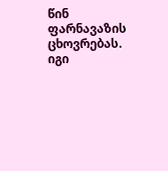წინ ფარნავაზის ცხოვრებას. იგი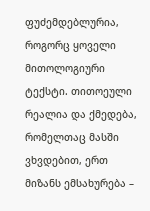ფუძემდებლურია, როგორც ყოველი მითოლოგიური ტექსტი. თითოეული რეალია და ქმედება, რომელთაც მასში ვხვდებით, ერთ მიზანს ემსახურება –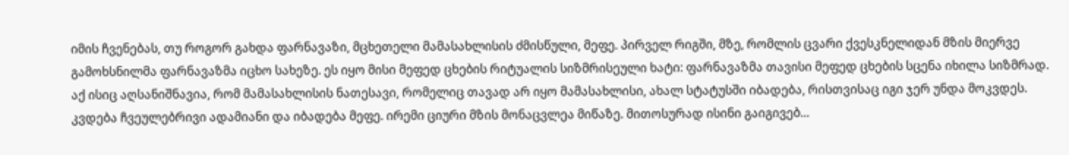იმის ჩვენებას, თუ როგორ გახდა ფარნავაზი, მცხეთელი მამასახლისის ძმისწული, მეფე. პირველ რიგში, მზე, რომლის ცვარი ქვესკნელიდან მზის მიერვე გამოხსნილმა ფარნავაზმა იცხო სახეზე. ეს იყო მისი მეფედ ცხების რიტუალის სიზმრისეული ხატი: ფარნავაზმა თავისი მეფედ ცხების სცენა იხილა სიზმრად. აქ ისიც აღსანიშნავია, რომ მამასახლისის ნათესავი, რომელიც თავად არ იყო მამასახლისი, ახალ სტატუსში იბადება, რისთვისაც იგი ჯერ უნდა მოკვდეს. კვდება ჩვეულებრივი ადამიანი და იბადება მეფე. ირემი ციური მზის მონაცვლეა მიწაზე. მითოსურად ისინი გაიგივებ...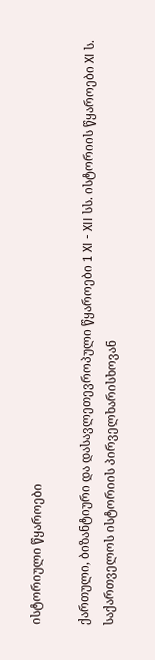ისტორიული წყაროები

ქართული, ბიზანტიური და დასავლეთევროპული წყაროები 1 XI - XII სს. ისტორიის წყაროები XI ს. საქართველოს ისტორიის პირველხარისხოვან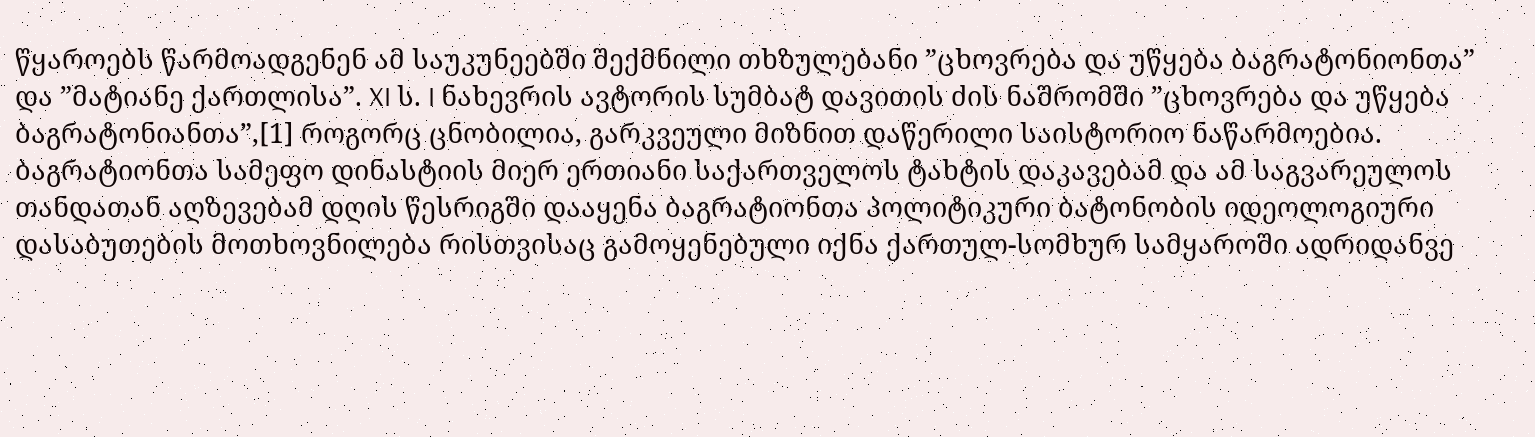წყაროებს წარმოადგენენ ამ საუკუნეებში შექმნილი თხზულებანი ”ცხოვრება და უწყება ბაგრატონიონთა” და ”მატიანე ქართლისა”. XI ს. I ნახევრის ავტორის სუმბატ დავითის ძის ნაშრომში ”ცხოვრება და უწყება ბაგრატონიანთა”,[1] როგორც ცნობილია, გარკვეული მიზნით დაწერილი საისტორიო ნაწარმოებია. ბაგრატიონთა სამეფო დინასტიის მიერ ერთიანი საქართველოს ტახტის დაკავებამ და ამ საგვარეულოს თანდათან აღზევებამ დღის წესრიგში დააყენა ბაგრატიონთა პოლიტიკური ბატონობის იდეოლოგიური დასაბუთების მოთხოვნილება რისთვისაც გამოყენებული იქნა ქართულ-სომხურ სამყაროში ადრიდანვე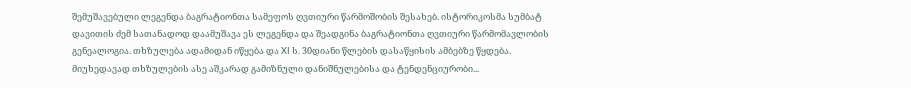შემუშავებული ლეგენდა ბაგრატიონთა სამეფოს ღვთიური წარმოშობის შესახებ. ისტორიკოსმა სუმბატ დავითის ძემ სათანადოდ დაამუშავა ეს ლეგენდა და შეადგინა ბაგრატიონთა ღვთიური წარმომავლობის გენეალოგია. თხზულება ადამიდან იწყება და XI ს. 30დიანი წლების დასაწყისის ამბებზე წყდება. მიუხედავად თხზულების ასე აშკარად გამიზნული დანიშნულებისა და ტენდენციურობი...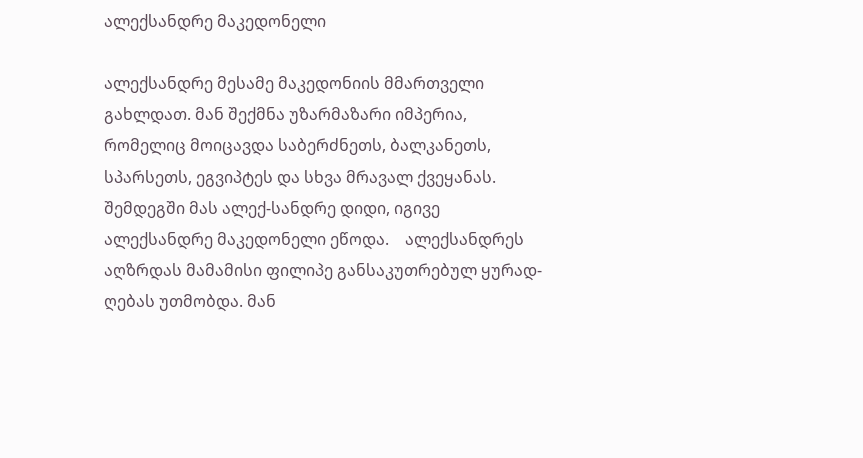ალექსანდრე მაკედონელი

ალექსანდრე მესამე მაკედონიის მმართველი გახლდათ. მან შექმნა უზარმაზარი იმპერია, რომელიც მოიცავდა საბერძნეთს, ბალკანეთს, სპარსეთს, ეგვიპტეს და სხვა მრავალ ქვეყანას. შემდეგში მას ალექ-სანდრე დიდი, იგივე ალექსანდრე მაკედონელი ეწოდა.    ალექსანდრეს აღზრდას მამამისი ფილიპე განსაკუთრებულ ყურად-ღებას უთმობდა. მან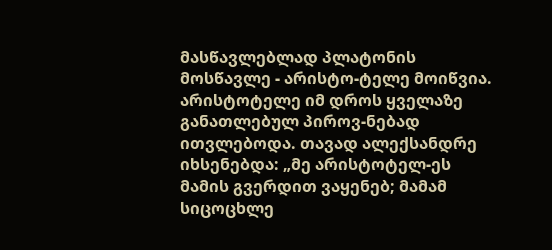მასწავლებლად პლატონის მოსწავლე - არისტო-ტელე მოიწვია. არისტოტელე იმ დროს ყველაზე განათლებულ პიროვ-ნებად ითვლებოდა. თავად ალექსანდრე იხსენებდა: „მე არისტოტელ-ეს მამის გვერდით ვაყენებ; მამამ სიცოცხლე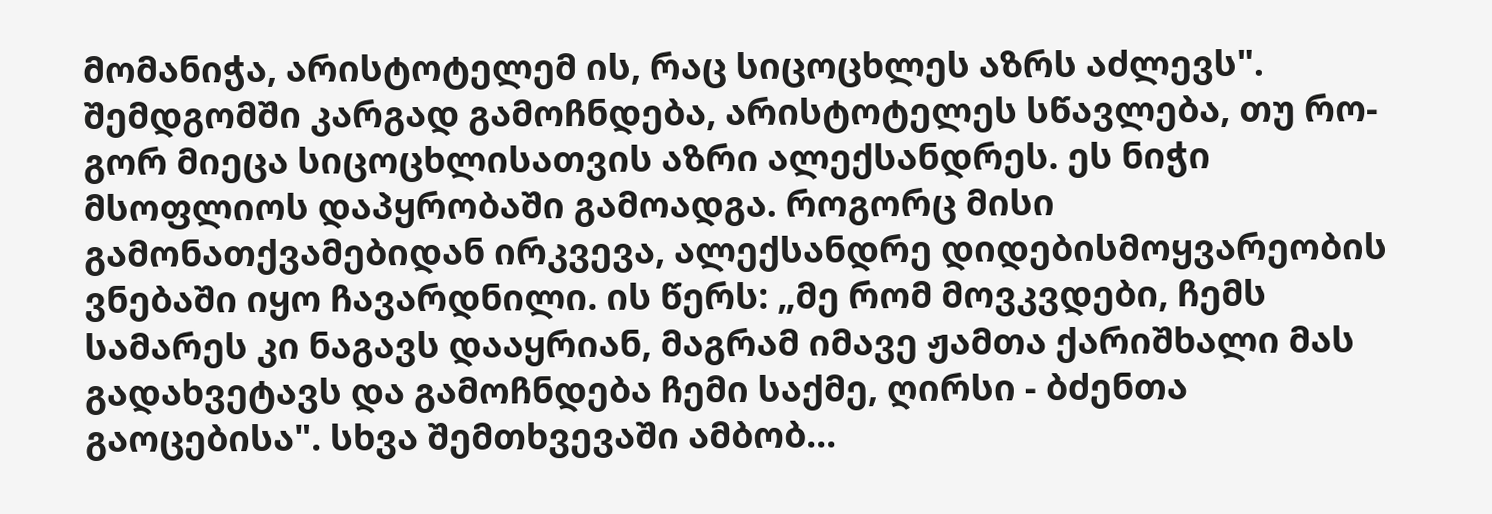მომანიჭა, არისტოტელემ ის, რაც სიცოცხლეს აზრს აძლევს".    შემდგომში კარგად გამოჩნდება, არისტოტელეს სწავლება, თუ რო-გორ მიეცა სიცოცხლისათვის აზრი ალექსანდრეს. ეს ნიჭი მსოფლიოს დაპყრობაში გამოადგა. როგორც მისი გამონათქვამებიდან ირკვევა, ალექსანდრე დიდებისმოყვარეობის ვნებაში იყო ჩავარდნილი. ის წერს: „მე რომ მოვკვდები, ჩემს სამარეს კი ნაგავს დააყრიან, მაგრამ იმავე ჟამთა ქარიშხალი მას გადახვეტავს და გამოჩნდება ჩემი საქმე, ღირსი - ბძენთა გაოცებისა". სხვა შემთხვევაში ამბობ...